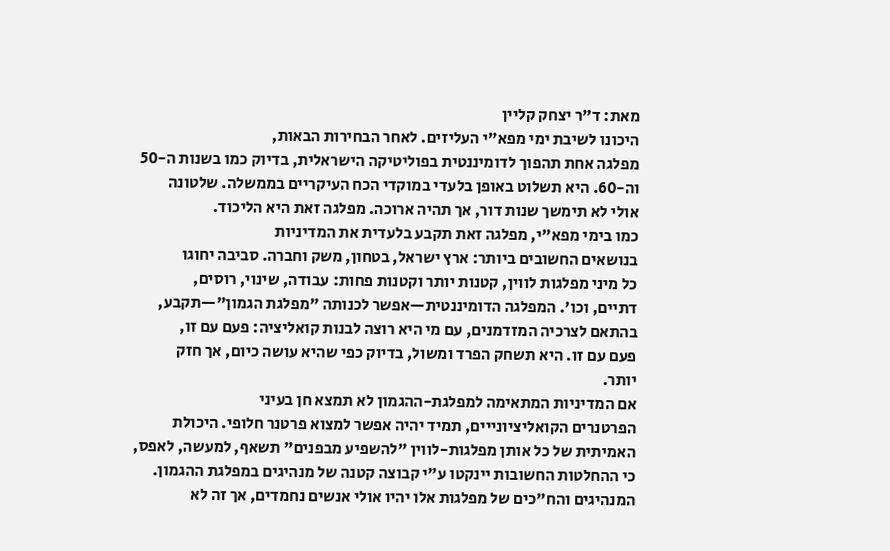מאת: ד"ר יצחק קליין
היכונו לשיבת ימי מפא"י העליזים. לאחר הבחירות הבאות,
מפלגה אחת תהפוך לדומיננטית בפוליטיקה הישראלית, בדיוק כמו בשנות ה-50
וה-60. היא תשלוט באופן בלעדי במוקדי הכח העיקריים בממשלה. שלטונה
אולי לא תימשך שנות דור, אך תהיה ארוכה. מפלגה זאת היא הליכוד.
כמו בימי מפא"י, מפלגה זאת תקבע בלעדית את המדיניות
בנושאים החשובים ביותר: ארץ ישראל, בטחון, משק וחברה. סביבה יחוגו
כל מיני מפלגות לווין, קטנות יותר וקטנות פחות: עבודה, שינוי, רוסים,
דתיים, וכו'. המפלגה הדומיננטית—אפשר לכנותה "מפלגת הגמון"—תקבע,
בהתאם לצרכיה המזדמנים, עם מי היא רוצה לבנות קואליציה: פעם עם זו,
פעם עם זו. היא תשחק הפרד ומשול, בדיוק כפי שהיא עושה כיום, אך חזק
יותר.
אם המדיניות המתאימה למפלגת-ההגמון לא תמצא חן בעיני
הפרטנרים הקואליציונייים, תמיד יהיה אפשר למצוא פרטנר חלופי. היכולת
האמיתית של כל אותן מפלגות-לווין "להשפיע מבפנים" תשאף, למעשה, לאפס,
כי ההחלטות החשובות יינקטו ע"י קבוצה קטנה של מנהיגים במפלגת ההגמון.
המנהיגים והח"כים של מפלגות אלו יהיו אולי אנשים נחמדים, אך זה לא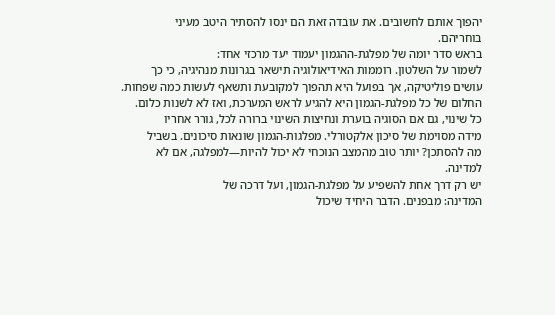יהפוך אותם לחשובים. את עובדה זאת הם ינסו להסתיר היטב מעיני
בוחריהם.
בראש סדר יומה של מפלגת-ההגמון יעמוד יעד מרכזי אחד:
לשמור על השלטון. רוממות האידיאולוגיה תישאר בגרונות מנהיגיה, כי כך
עושים פוליטיקה, אך בפועל היא תהפוך למקובעת ותשאף לעשות כמה שפחות.
החלום של כל מפלגת-הגמון היא להגיע לראש המערכת, ואז לא לשנות כלום.
כל שינוי, גם אם הסוגיה בוערת ונחיצות השינוי ברורה לכל, גורר אחריו
מידה מסוימת של סיכון אלקטורלי. מפלגות-הגמון שונאות סיכונים. בשביל
מה להסתכן? יותר טוב מהמצב הנוכחי לא יכול להיות—למפלגה, אם לא
למדינה.
יש רק דרך אחת להשפיע על מפלגת-הגמון, ועל דרכה של
המדינה: מבפנים. הדבר היחיד שיכול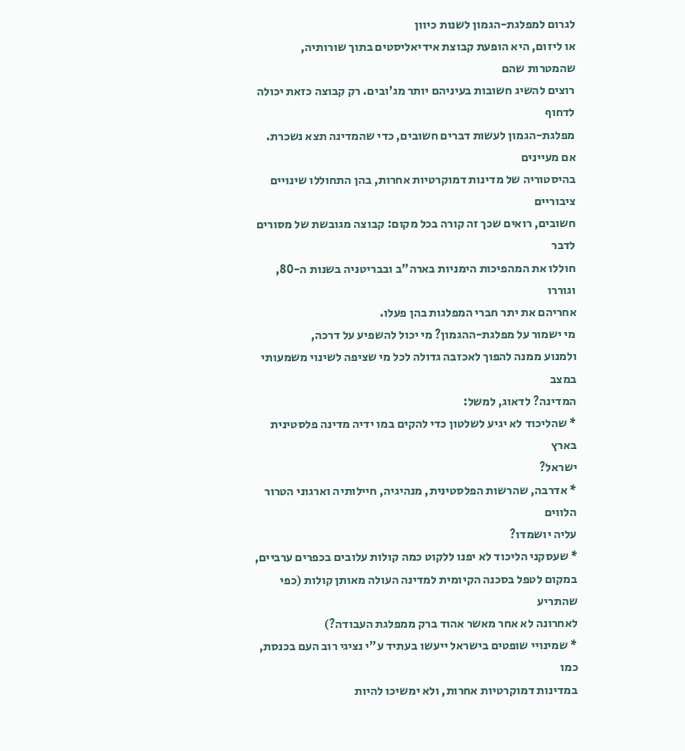לגרום למפלגת-הגמון לשנות כיוון
או ליזום, היא הופעת קבוצת אידיאליסטים בתוך שורותיה, שהמטרות שהם
רוצים להשיג חשובות בעיניהם יותר מג'ובים. רק קבוצה כזאת יכולה לדחוף
מפלגת-הגמון לעשות דברים חשובים, כדי שהמדינה תצא נשכרת. אם מעיינים
בהיסטוריה של מדינות דמוקרטיות אחרות, בהן התחוללו שינויים ציבוריים
חשובים, רואים שכך זה קורה בכל מקום: קבוצה מגובשת של מסורים לדבר
חוללו את המהפיכות הימניות בארה"ב ובבריטניה בשנות ה-80, וגוררו
אחריהם את יתר חברי המפלגות בהן פעלו.
מי ישמור על מפלגת-ההגמון? מי יכול להשפיע על דרכה,
ולמנוע ממנה להפוך לאכזבה גדולה לכל מי שציפה לשינוי משמעותי במצב
המדינה? לדאוג, למשל:
* שהליכוד לא יגיע לשלטון כדי להקים במו ידיה מדינה פלסטינית בארץ
ישראל?
* אדרבה, שהרשות הפלסטינית, מנהיגיה, חיילותיה וארגוני הטרור הלווים
עליה יושמדו?
* שעסקני הליכוד לא יפנו ללקוט כמה קולות עלובים בכפרים ערביים,
במקום לטפל בסכנה הקיומית למדינה העולה מאותן קולות (כפי שהתריע
לאחרונה לא אחר מאשר אהוד ברק ממפלגת העבודה?)
* שמינויי שופטים בישראל ייעשו בעתיד ע"י נציגי רוב העם בכנסת, כמו
במדינות דמוקרטיות אחרות, ולא ימשיכו להיות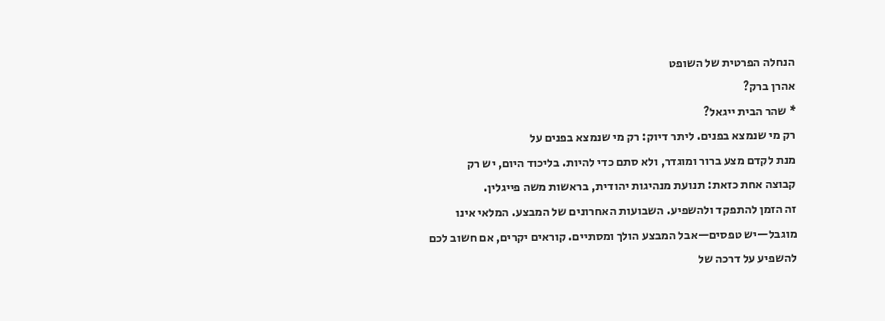הנחלה הפרטית של השופט
אהרן ברק?
* שהר הבית ייגאל?
רק מי שנמצא בפנים. ליתר דיוק: רק מי שנמצא בפנים על
מנת לקדם מצע ברור ומוגדר, ולא סתם כדי להיות. בליכוד היום, יש רק
קבוצה אחת כזאת: תנועת מנהיגות יהודית, בראשות משה פייגלין.
זה הזמן להתפקד ולהשפיע. השבועות האחרונים של המבצע. המלאי אינו
מוגבל—יש טפסים—אבל המבצע הולך ומסתיים. קוראים יקרים, אם חשוב לכם
להשפיע על דרכה של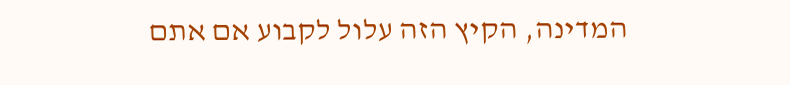המדינה, הקיץ הזה עלול לקבוע אם אתם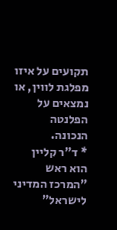תקועים על איזו
מפלגת לווין, או נמצאים על הפלנטה הנכונה.
* ד"ר קליין הוא ראש "המרכז המדיני לישראל"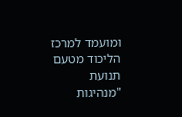ומועמד למרכז הליכוד מטעם
תנועת "מנהיגות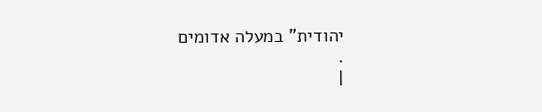יהודית" במעלה אדומים
.
|